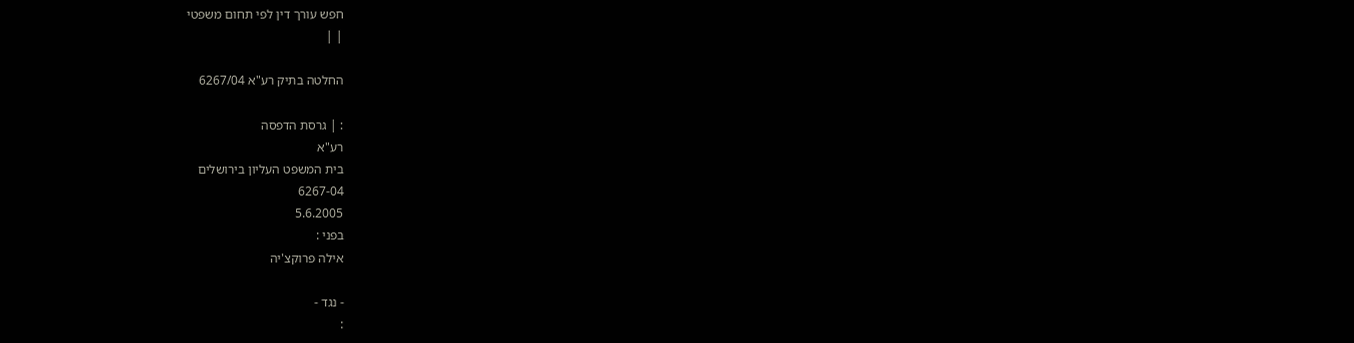חפש עורך דין לפי תחום משפטי
| |

החלטה בתיק רע"א 6267/04

: | גרסת הדפסה
רע"א
בית המשפט העליון בירושלים
6267-04
5.6.2005
בפני :
אילה פרוקצ'יה

- נגד -
: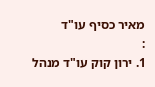מאיר כסיף עו"ד
:
1. ירון קוק עו"ד מנהל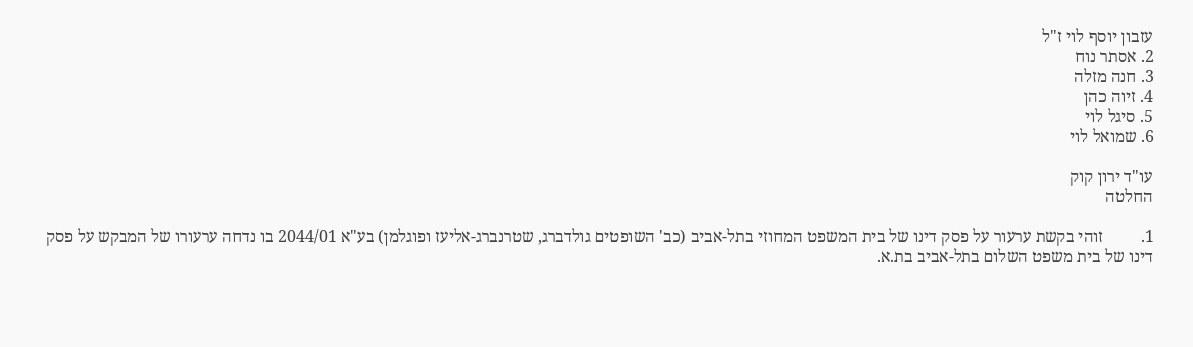עזבון יוסף לוי ז"ל
2. אסתר נוח
3. חנה מזלה
4. זיוה כהן
5. סיגל לוי
6. שמואל לוי

עו"ד ירון קוק
החלטה

1.         זוהי בקשת ערעור על פסק דינו של בית המשפט המחוזי בתל-אביב (כב' השופטים גולדברג, שטרנברג-אליעז ופוגלמן) בע"א 2044/01 בו נדחה ערעורו של המבקש על פסק דינו של בית משפט השלום בתל-אביב בת.א.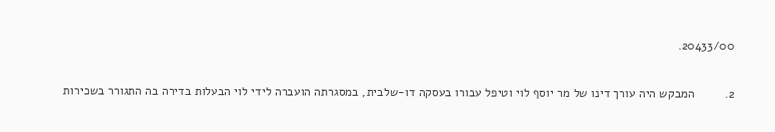20433/00.

2.         המבקש היה עורך דינו של מר יוסף לוי וטיפל עבורו בעסקה דו-שלבית, במסגרתה הועברה לידי לוי הבעלות בדירה בה התגורר בשכירות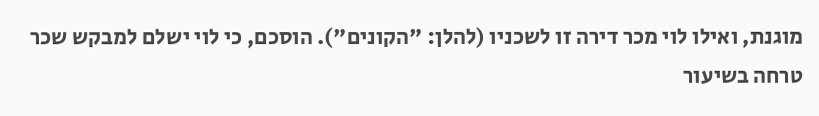מוגנת, ואילו לוי מכר דירה זו לשכניו (להלן: "הקונים"). הוסכם, כי לוי ישלם למבקש שכר טרחה בשיעור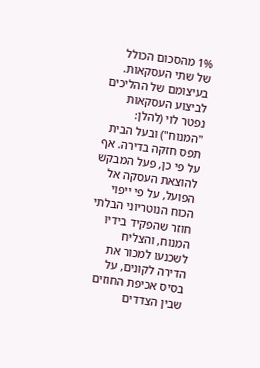1% מהסכום הכולל של שתי העסקאות. בעיצומם של ההליכים לביצוע העסקאות נפטר לוי (להלן: "המנוח") ובעל הבית תפס חזקה בדירה. אף על פי כן, פעל המבקש להוצאת העסקה אל הפועל, על פי ייפוי הכוח הנוטריוני הבלתי חוזר שהפקיד בידיו המנוח, והצליח לשכנעו למכור את הדירה לקונים, על בסיס אכיפת החוזים שבין הצדדים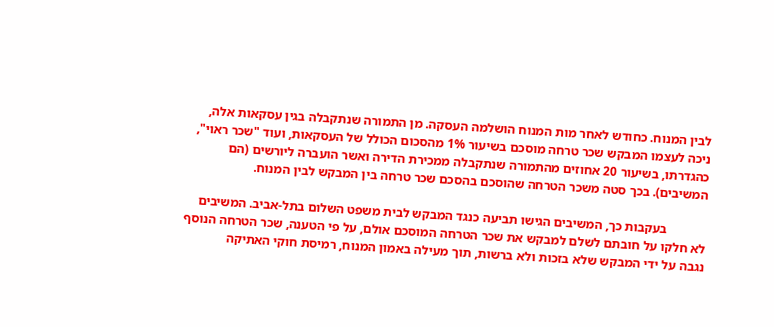לבין המנוח. כחודש לאחר מות המנוח הושלמה העסקה. מן התמורה שנתקבלה בגין עסקאות אלה, ניכה לעצמו המבקש שכר טרחה מוסכם בשיעור 1% מהסכום הכולל של העסקאות, ועוד "שכר ראוי", כהגדרתו, בשיעור 20 אחוזים מהתמורה שנתקבלה ממכירת הדירה ואשר הועברה ליורשים (הם המשיבים). בכך סטה משכר הטרחה שהוסכם בהסכם שכר טרחה בין המבקש לבין המנוח.

            בעקבות כך, המשיבים הגישו תביעה כנגד המבקש לבית משפט השלום בתל-אביב. המשיבים לא חלקו על חובתם לשלם למבקש את שכר הטרחה המוסכם אולם, על פי הטענה, שכר הטרחה הנוסף נגבה על ידי המבקש שלא בזכות ולא ברשות, תוך מעילה באמון המנוח, רמיסת חוקי האתיקה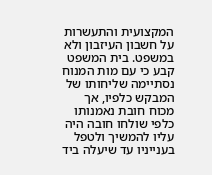המקצועית והתעשרות על חשבון העיזבון ולא במשפט. בית המשפט קבע כי עם מות המנוח נסתיימה שליחותו של המבקש כלפיו, אך מכוח חובת נאמנותו כלפי שולחו חובה היה עליו להמשיך ולטפל בענייניו עד שיעלה ביד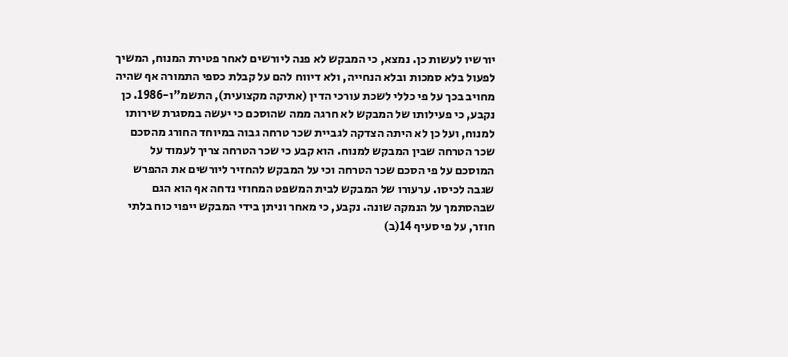יורשיו לעשות כן. נמצא, כי המבקש לא פנה ליורשים לאחר פטירת המנוח, המשיך לפעול בלא סמכות ובלא הנחייה, ולא דיווח להם על קבלת כספי התמורה אף שהיה מחויב בכך על פי כללי לשכת עורכי הדין (אתיקה מקצועית), התשמ"ו-1986. כן נקבע, כי פעילותו של המבקש לא חרגה ממה שהוסכם כי יעשה במסגרת שירותו למנוח, ועל כן לא היתה הצדקה לגביית שכר טרחה גבוה במיוחד החורג מהסכם שכר הטרחה שבין המבקש למנוח. הוא קבע כי שכר הטרחה צריך לעמוד על המוסכם על פי הסכם שכר הטרחה וכי על המבקש להחזיר ליורשים את ההפרש שגבה לכיסו. ערעורו של המבקש לבית המשפט המחוזי נדחה אף הוא הגם שבהסתמך על הנמקה שונה. נקבע, כי מאחר וניתן בידי המבקש ייפוי כוח בלתי חוזר, על פי סעיף 14(ב)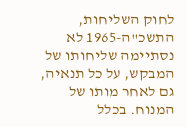לחוק השליחות, התשכ"ה-1965 לא נסתיימה שליחותו של המבקש, על כל תנאיה, גם לאחר מותו של המנוח. בכלל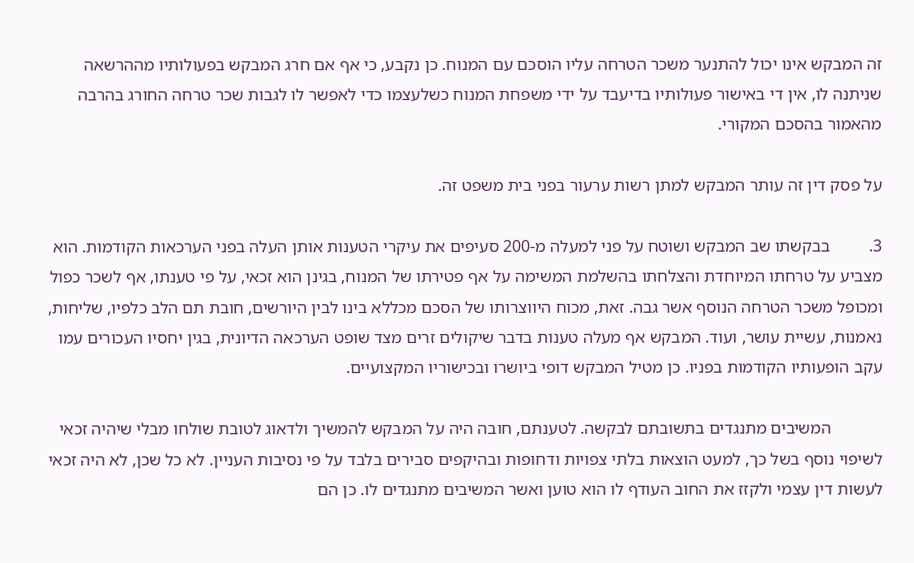זה המבקש אינו יכול להתנער משכר הטרחה עליו הוסכם עם המנוח. כן נקבע, כי אף אם חרג המבקש בפעולותיו מההרשאה שניתנה לו, אין די באישור פעולותיו בדיעבד על ידי משפחת המנוח כשלעצמו כדי לאפשר לו לגבות שכר טרחה החורג בהרבה מהאמור בהסכם המקורי.

על פסק דין זה עותר המבקש למתן רשות ערעור בפני בית משפט זה.

3.         בבקשתו שב המבקש ושוטח על פני למעלה מ-200 סעיפים את עיקרי הטענות אותן העלה בפני הערכאות הקודמות. הוא מצביע על טרחתו המיוחדת והצלחתו בהשלמת המשימה על אף פטירתו של המנוח, בגינן הוא זכאי, על פי טענתו, אף לשכר כפול ומכופל משכר הטרחה הנוסף אשר גבה. זאת, מכוח היווצרותו של הסכם מכללא בינו לבין היורשים, חובת תם הלב כלפיו, שליחות, נאמנות, עשיית עושר, ועוד. המבקש אף מעלה טענות בדבר שיקולים זרים מצד שופט הערכאה הדיונית, בגין יחסיו העכורים עמו עקב הופעותיו הקודמות בפניו. כן מטיל המבקש דופי ביושרו ובכישוריו המקצועיים.

            המשיבים מתנגדים בתשובתם לבקשה. לטענתם, חובה היה על המבקש להמשיך ולדאוג לטובת שולחו מבלי שיהיה זכאי לשיפוי נוסף בשל כך, למעט הוצאות בלתי צפויות ודחופות ובהיקפים סבירים בלבד על פי נסיבות העניין. לא כל שכן, לא היה זכאי לעשות דין עצמי ולקזז את החוב העודף לו הוא טוען ואשר המשיבים מתנגדים לו. כן הם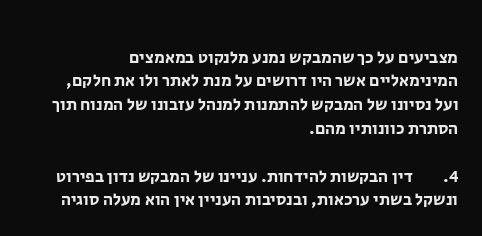מצביעים על כך שהמבקש נמנע מלנקוט במאמצים המינימאליים אשר היו דרושים על מנת לאתר ולו את חלקם, ועל נסיונו של המבקש להתמנות למנהל עזבונו של המנוח תוך הסתרת כוונותיו מהם.

4.         דין הבקשות להידחות. עניינו של המבקש נדון בפירוט ונשקל בשתי ערכאות, ובנסיבות העניין אין הוא מעלה סוגיה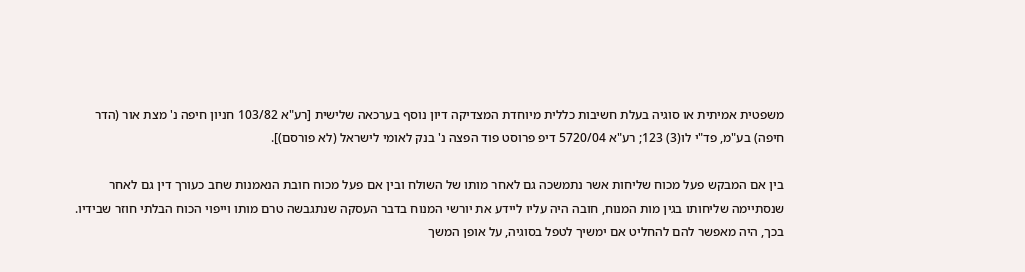משפטית אמיתית או סוגיה בעלת חשיבות כללית מיוחדת המצדיקה דיון נוסף בערכאה שלישית [רע"א 103/82 חניון חיפה נ' מצת אור (הדר חיפה) בע"מ, פד"י לו(3) 123; רע"א 5720/04 דיפ פרוסט פוד הפצה נ' בנק לאומי לישראל (לא פורסם)].

בין אם המבקש פעל מכוח שליחות אשר נתמשכה גם לאחר מותו של השולח ובין אם פעל מכוח חובת הנאמנות שחב כעורך דין גם לאחר שנסתיימה שליחותו בגין מות המנוח, חובה היה עליו ליידע את יורשי המנוח בדבר העסקה שנתגבשה טרם מותו וייפוי הכוח הבלתי חוזר שבידיו. בכך, היה מאפשר להם להחליט אם ימשיך לטפל בסוגיה, על אופן המשך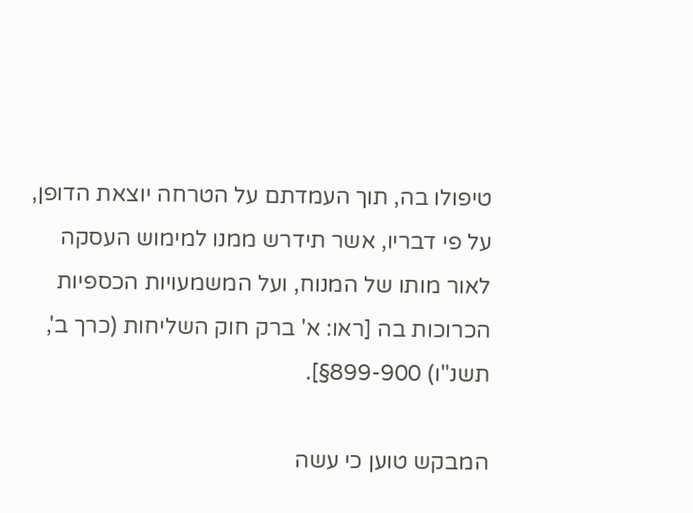טיפולו בה, תוך העמדתם על הטרחה יוצאת הדופן, על פי דבריו, אשר תידרש ממנו למימוש העסקה לאור מותו של המנוח, ועל המשמעויות הכספיות הכרוכות בה [ראו: א' ברק חוק השליחות (כרך ב', תשנ"ו) 899-900§].

המבקש טוען כי עשה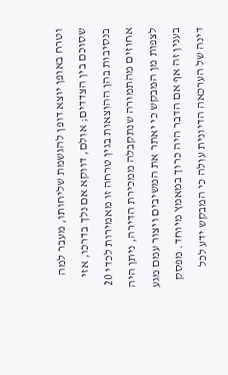וטרח באופן יוצא דופן להגשמת שליחותו, מעבר למה שסוכם בין הצדדים; אולם, דווקא אם נלך בדרכו, אזי בנסיבות בהן ההוצאות בגין טרחה זו מאמירות לכדי 20 אחוזים מהתמורה שנתקבלה ממכירת הדירה, ניתן היה לצפות מן המבקש כי יאתר את המשיבים ויצור עמם מגע בענין זה אף אם הדבר היה כרוך במאמץ מיוחד. מפסק דינה של הערכאה הדיונית עולה כי המבקש ידע לכל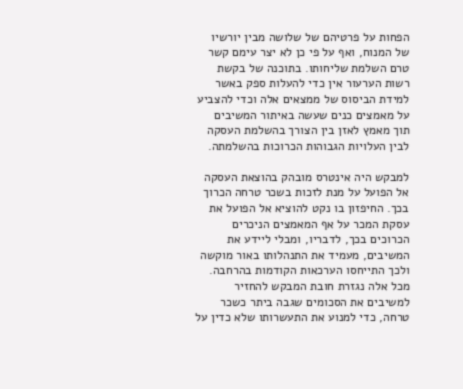הפחות על פרטיהם של שלושה מבין יורשיו של המנוח, ואף על פי כן לא יצר עימם קשר טרם השלמת שליחותו. בתוכנה של בקשת רשות הערעור אין כדי להעלות ספק באשר למידת הביסוס של ממצאים אלה וכדי להצביע על מאמצים כנים שעשה באיתור המשיבים תוך מאמץ לאזן בין הצורך בהשלמת העסקה לבין העלויות הגבוהות הכרוכות בהשלמתה.

למבקש היה אינטרס מובהק בהוצאת העסקה אל הפועל על מנת לזכות בשכר טרחה הכרוך בכך. החיפזון בו נקט להוציא אל הפועל את עסקת המכר על אף המאמצים הניכרים הכרוכים בכך, לדבריו, ומבלי ליידע את המשיבים, מעמיד את התנהלותו באור מוקשה ולכך התייחסו הערכאות הקודמות בהרחבה. מכל אלה נגזרת חובת המבקש להחזיר למשיבים את הסכומים שגבה ביתר כשכר טרחה, כדי למנוע את התעשרותו שלא כדין על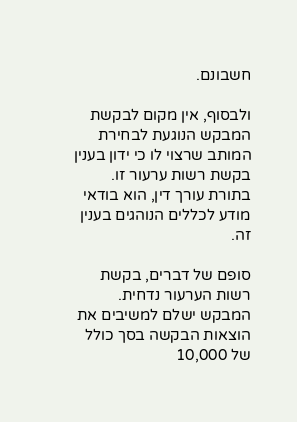חשבונם.

ולבסוף, אין מקום לבקשת המבקש הנוגעת לבחירת המותב שרצוי לו כי ידון בענין בקשת רשות ערעור זו. בתורת עורך דין, הוא בודאי מודע לכללים הנוהגים בענין זה.

סופם של דברים, בקשת רשות הערעור נדחית. המבקש ישלם למשיבים את הוצאות הבקשה בסך כולל של 10,000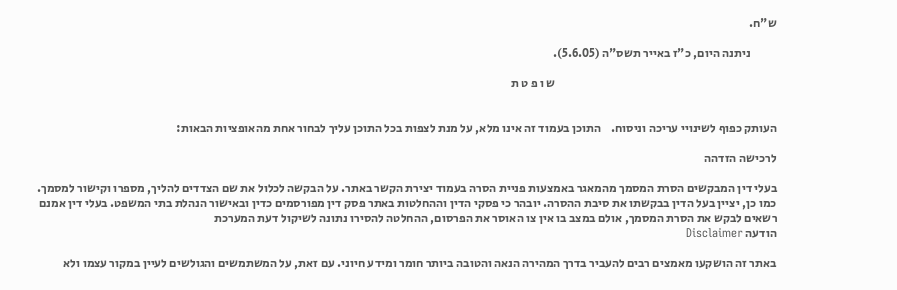ש"ח.

           ניתנה היום, כ"ז באייר תשס"ה (5.6.05).

                                                                                            ש ו פ ט ת


העותק כפוף לשינויי עריכה וניסוח.    התוכן בעמוד זה אינו מלא, על מנת לצפות בכל התוכן עליך לבחור אחת מהאופציות הבאות:

לרכישה הזדהה

בעלי דין המבקשים הסרת המסמך מהמאגר באמצעות פניית הסרה בעמוד יצירת הקשר באתר. על הבקשה לכלול את שם הצדדים להליך, מספרו וקישור למסמך. כמו כן, יציין בעל הדין בבקשתו את סיבת ההסרה. יובהר כי פסקי הדין וההחלטות באתר פסק דין מפורסמים כדין ובאישור הנהלת בתי המשפט. בעלי דין אמנם רשאים לבקש את הסרת המסמך, אולם במצב בו אין צו האוסר את הפרסום, ההחלטה להסירו נתונה לשיקול דעת המערכת
הודעה Disclaimer

באתר זה הושקעו מאמצים רבים להעביר בדרך המהירה הנאה והטובה ביותר חומר ומידע חיוני. עם זאת, על המשתמשים והגולשים לעיין במקור עצמו ולא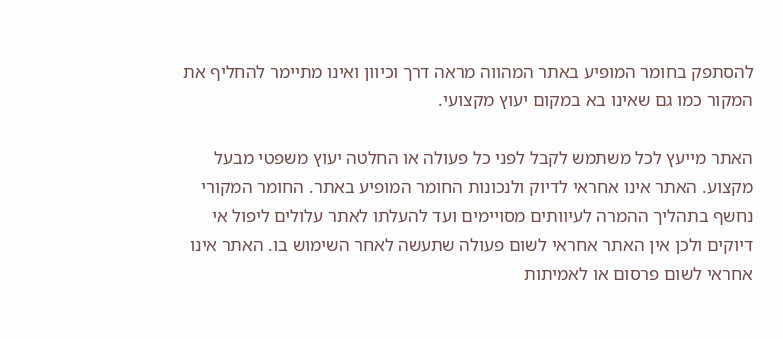להסתפק בחומר המופיע באתר המהווה מראה דרך וכיוון ואינו מתיימר להחליף את המקור כמו גם שאינו בא במקום יעוץ מקצועי.

האתר מייעץ לכל משתמש לקבל לפני כל פעולה או החלטה יעוץ משפטי מבעל מקצוע. האתר אינו אחראי לדיוק ולנכונות החומר המופיע באתר. החומר המקורי נחשף בתהליך ההמרה לעיוותים מסויימים ועד להעלתו לאתר עלולים ליפול אי דיוקים ולכן אין האתר אחראי לשום פעולה שתעשה לאחר השימוש בו. האתר אינו אחראי לשום פרסום או לאמיתות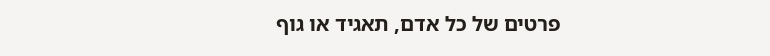פרטים של כל אדם, תאגיד או גוף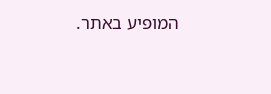המופיע באתר.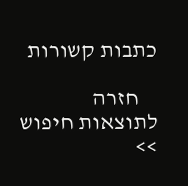כתבות קשורות

    חזרה לתוצאות חיפוש >>